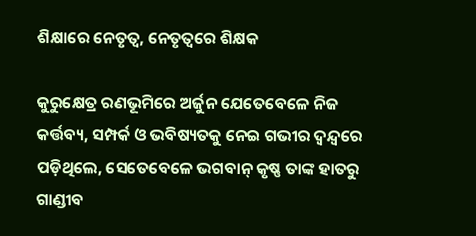ଶିକ୍ଷାରେ ନେତୃତ୍ୱ, ନେତୃତ୍ୱରେ ଶିକ୍ଷକ

କୁରୁକ୍ଷେତ୍ର ରଣଭୂମିରେ ଅର୍ଜୁନ ଯେତେବେଳେ ନିଜ କର୍ତ୍ତବ୍ୟ, ସମ୍ପର୍କ ଓ ଭବିଷ୍ୟତକୁ ନେଇ ଗଭୀର ଦ୍ୱନ୍ଦ୍ୱରେ ପଡ଼ିଥିଲେ, ସେତେବେଳେ ଭଗବାନ୍‌ କୃଷ୍ଣ ତାଙ୍କ ହାତରୁ ଗାଣ୍ଡୀବ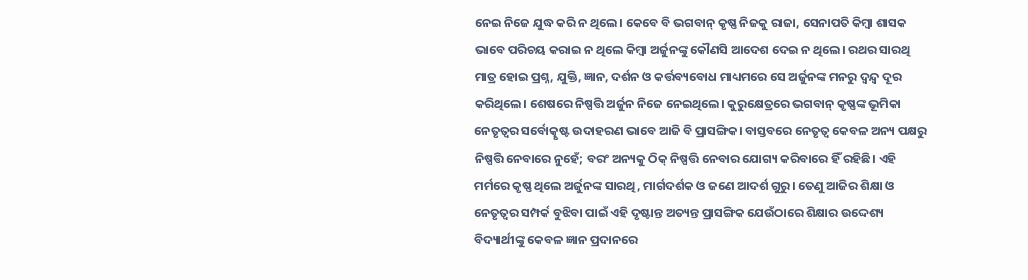ନେଇ ନିଜେ ଯୁଦ୍ଧ କରି ନ ଥିଲେ। କେବେ ବି ଭଗବାନ୍‌ କୃଷ୍ଣ ନିଜକୁ ରାଜା, ସେନାପତି କିମ୍ବା ଶାସକ ଭାବେ ପରିଚୟ କରାଇ ନ ଥିଲେ କିମ୍ବା ଅର୍ଜୁନଙ୍କୁ କୌଣସି ଆଦେଶ ଦେଇ ନ ଥିଲେ। ରଥର ସାରଥି ମାତ୍ର ହୋଇ ପ୍ରଶ୍ନ, ଯୁକ୍ତି, ଜ୍ଞାନ, ଦର୍ଶନ ଓ କର୍ତ୍ତବ୍ୟବୋଧ ମାଧ୍ୟମରେ ସେ ଅର୍ଜୁନଙ୍କ ମନରୁ ଦ୍ୱନ୍ଦ୍ୱ ଦୂର କରିଥିଲେ। ଶେଷରେ ନିଷ୍ପତ୍ତି ଅର୍ଜୁନ ନିଜେ ନେଇଥିଲେ। କୁରୁକ୍ଷେତ୍ରରେ ଭଗବାନ୍‌ କୃଷ୍ଣଙ୍କ ଭୂମିକା ନେତୃତ୍ୱର ସର୍ବୋତ୍କୃଷ୍ଟ ଉଦାହରଣ ଭାବେ ଆଜି ବି ପ୍ରାସଙ୍ଗିକ। ବାସ୍ତବରେ ନେତୃତ୍ୱ କେବଳ ଅନ୍ୟ ପକ୍ଷରୁ ନିଷ୍ପତ୍ତି ନେବାରେ ନୁହେଁ; ବରଂ ଅନ୍ୟକୁ ଠିକ୍‌ ନିଷ୍ପତ୍ତି ନେବାର ଯୋଗ୍ୟ କରିବାରେ ହିଁ ରହିଛି। ଏହି ମର୍ମରେ କୃଷ୍ଣ ଥିଲେ ଅର୍ଜୁନଙ୍କ ସାରଥି, ମାର୍ଗଦର୍ଶକ ଓ ଜଣେ ଆଦର୍ଶ ଗୁରୁ। ତେଣୁ ଆଜିର ଶିକ୍ଷା ଓ ନେତୃତ୍ୱର ସମ୍ପର୍କ ବୁଝିବା ପାଇଁ ଏହି ଦୃଷ୍ଟାନ୍ତ ଅତ୍ୟନ୍ତ ପ୍ରାସଙ୍ଗିକ ଯେଉଁଠାରେ ଶିକ୍ଷାର ଉଦ୍ଦେଶ୍ୟ ବିଦ୍ୟାର୍ଥୀଙ୍କୁ କେବଳ ଜ୍ଞାନ ପ୍ରଦାନରେ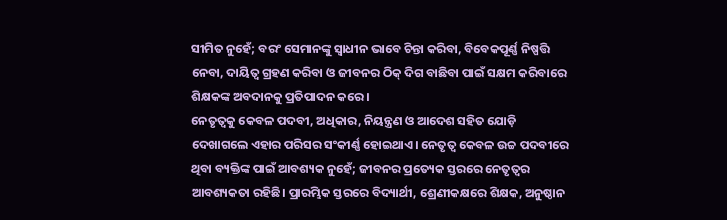ସୀମିତ ନୁହେଁ; ବରଂ ସେମାନଙ୍କୁ ସ୍ବାଧୀନ ଭାବେ ଚିନ୍ତା କରିବା, ବିବେକପୂର୍ଣ୍ଣ ନିଷ୍ପତ୍ତି ନେବା, ଦାୟିତ୍ୱ ଗ୍ରହଣ କରିବା ଓ ଜୀବନର ଠିକ୍‌ ଦିଗ ବାଛିବା ପାଇଁ ସକ୍ଷମ କରିବାରେ ଶିକ୍ଷକଙ୍କ ଅବଦାନକୁ ପ୍ରତିପାଦନ କରେ।
ନେତୃତ୍ୱକୁ କେବଳ ପଦବୀ, ଅଧିକାର, ନିୟନ୍ତ୍ରଣ ଓ ଆଦେଶ ସହିତ ଯୋଡ଼ି ଦେଖାଗଲେ ଏହାର ପରିସର ସଂକୀର୍ଣ୍ଣ ହୋଇଥାଏ। ନେତୃତ୍ୱ କେବଳ ଉଚ୍ଚ ପଦବୀରେ ଥିବା ବ୍ୟକ୍ତିଙ୍କ ପାଇଁ ଆବଶ୍ୟକ ନୁହେଁ; ଜୀବନର ପ୍ରତ୍ୟେକ ସ୍ତରରେ ନେତୃତ୍ୱର ଆବଶ୍ୟକତା ରହିଛି। ପ୍ରାରମ୍ଭିକ ସ୍ତରରେ ବିଦ୍ୟାର୍ଥୀ, ଶ୍ରେଣୀକକ୍ଷରେ ଶିକ୍ଷକ, ଅନୁଷ୍ଠାନ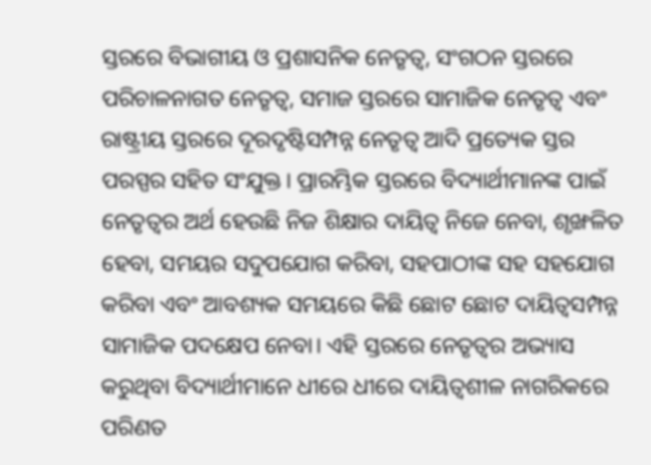ସ୍ତରରେ ବିଭାଗୀୟ ଓ ପ୍ରଶାସନିକ ନେତୃତ୍ୱ, ସଂଗଠନ ସ୍ତରରେ ପରିଚାଳନାଗତ ନେତୃତ୍ୱ, ସମାଜ ସ୍ତରରେ ସାମାଜିକ ନେତୃତ୍ୱ ଏବଂ ରାଷ୍ଟ୍ରୀୟ ସ୍ତରରେ ଦୂରଦୃଷ୍ଟିସମ୍ପନ୍ନ ନେତୃତ୍ୱ ଆଦି ପ୍ରତ୍ୟେକ ସ୍ତର ପରସ୍ପର ସହିତ ସଂଯୁକ୍ତ। ପ୍ରାରମ୍ଭିକ ସ୍ତରରେ ବିଦ୍ୟାର୍ଥୀମାନଙ୍କ ପାଇଁ ନେତୃତ୍ୱର ଅର୍ଥ ହେଉଛି ନିଜ ଶିକ୍ଷାର ଦାୟିତ୍ୱ ନିଜେ ନେବା, ଶୃଙ୍ଖଳିତ ହେବା, ସମୟର ସଦୁପଯୋଗ କରିବା, ସହପାଠୀଙ୍କ ସହ ସହଯୋଗ କରିବା ଏବଂ ଆବଶ୍ୟକ ସମୟରେ କିଛି ଛୋଟ ଛୋଟ ଦାୟିତ୍ୱସମ୍ପନ୍ନ ସାମାଜିକ ପଦକ୍ଷେପ ନେବା। ଏହି ସ୍ତରରେ ନେତୃତ୍ୱର ଅଭ୍ୟାସ କରୁଥିବା ବିଦ୍ୟାର୍ଥୀମାନେ ଧୀରେ ଧୀରେ ଦାୟିତ୍ୱଶୀଳ ନାଗରିକରେ ପରିଣତ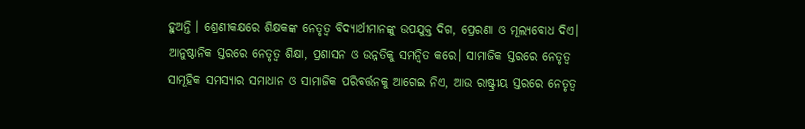ହୁଅନ୍ତି । ଶ୍ରେଣୀକକ୍ଷରେ ଶିକ୍ଷକଙ୍କ ନେତୃତ୍ୱ ବିଦ୍ୟାର୍ଥୀମାନଙ୍କୁ ଉପଯୁକ୍ତ ଦିଗ, ପ୍ରେରଣା ଓ ମୂଲ୍ୟବୋଧ ଦିଏ। ଆନୁଷ୍ଠାନିକ ସ୍ତରରେ ନେତୃତ୍ୱ ଶିକ୍ଷା, ପ୍ରଶାସନ ଓ ଉନ୍ନତିକୁ ସମନ୍ବିତ କରେ। ସାମାଜିକ ସ୍ତରରେ ନେତୃତ୍ୱ ସାମୂହିକ ସମସ୍ୟାର ସମାଧାନ ଓ ସାମାଜିକ ପରିବର୍ତ୍ତନକୁ ଆଗେଇ ନିଏ, ଆଉ ରାଷ୍ଟ୍ରୀୟ ସ୍ତରରେ ନେତୃତ୍ୱ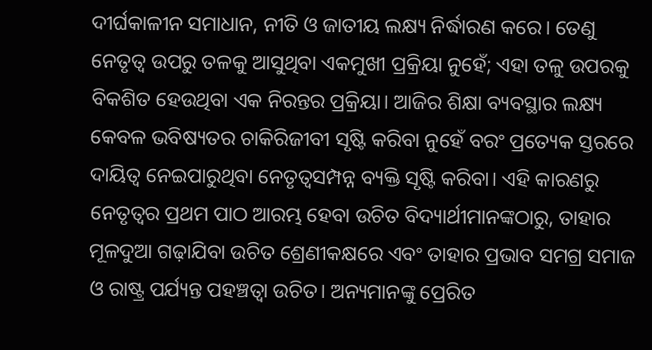ଦୀର୍ଘକାଳୀନ ସମାଧାନ, ନୀତି ଓ ଜାତୀୟ ଲକ୍ଷ୍ୟ ନିର୍ଦ୍ଧାରଣ କରେ। ତେଣୁ ନେତୃତ୍ୱ ଉପରୁ ତଳକୁ ଆସୁଥିବା ଏକମୁଖୀ ପ୍ରକ୍ରିୟା ନୁହେଁ; ଏହା ତଳୁ ଉପରକୁ ବିକଶିତ ହେଉଥିବା ଏକ ନିରନ୍ତର ପ୍ରକ୍ରିୟା। ଆଜିର ଶିକ୍ଷା ବ୍ୟବସ୍ଥାର ଲକ୍ଷ୍ୟ କେବଳ ଭବିଷ୍ୟତର ଚାକିରିଜୀବୀ ସୃଷ୍ଟି କରିବା ନୁହେଁ ବରଂ ପ୍ରତ୍ୟେକ ସ୍ତରରେ ଦାୟିତ୍ୱ ନେଇପାରୁଥିବା ନେତୃତ୍ୱସମ୍ପନ୍ନ ବ୍ୟକ୍ତି ସୃଷ୍ଟି କରିବା। ଏହି କାରଣରୁ ନେତୃତ୍ୱର ପ୍ରଥମ ପାଠ ଆରମ୍ଭ ହେବା ଉଚିତ ବିଦ୍ୟାର୍ଥୀମାନଙ୍କଠାରୁ, ତାହାର ମୂଳଦୁଆ ଗଢ଼ାଯିବା ଉଚିତ ଶ୍ରେଣୀକକ୍ଷରେ ଏବଂ ତାହାର ପ୍ରଭାବ ସମଗ୍ର ସମାଜ ଓ ରାଷ୍ଟ୍ର ପର୍ଯ୍ୟନ୍ତ ପହଞ୍ଚତ୍ବା ଉଚିତ। ଅନ୍ୟମାନଙ୍କୁ ପ୍ରେରିତ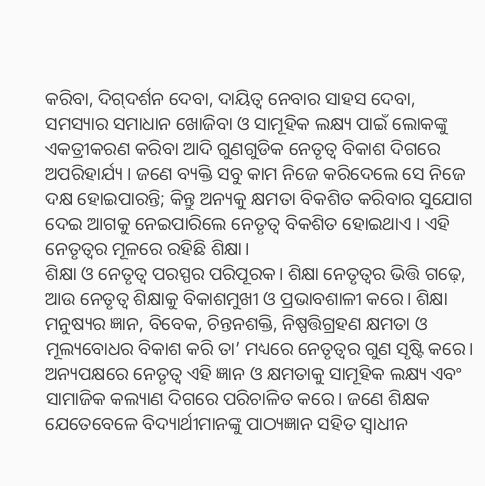କରିବା, ଦିଗ୍‌ଦର୍ଶନ ଦେବା, ଦାୟିତ୍ୱ ନେବାର ସାହସ ଦେବା, ସମସ୍ୟାର ସମାଧାନ ଖୋଜିବା ଓ ସାମୂହିକ ଲକ୍ଷ୍ୟ ପାଇଁ ଲୋକଙ୍କୁ ଏକତ୍ରୀକରଣ କରିବା ଆଦି ଗୁଣଗୁଡିକ ନେତୃତ୍ୱ ବିକାଶ ଦିଗରେ ଅପରିହାର୍ଯ୍ୟ । ଜଣେ ବ୍ୟକ୍ତି ସବୁ କାମ ନିଜେ କରିଦେଲେ ସେ ନିଜେ ଦକ୍ଷ ହୋଇପାରନ୍ତି; କିନ୍ତୁ ଅନ୍ୟକୁ କ୍ଷମତା ବିକଶିତ କରିବାର ସୁଯୋଗ ଦେଇ ଆଗକୁ ନେଇପାରିଲେ ନେତୃତ୍ୱ ବିକଶିତ ହୋଇଥାଏ । ଏହି ନେତୃତ୍ୱର ମୂଳରେ ରହିଛି ଶିକ୍ଷା।
ଶିକ୍ଷା ଓ ନେତୃତ୍ୱ ପରସ୍ପର ପରିପୂରକ। ଶିକ୍ଷା ନେତୃତ୍ୱର ଭିତ୍ତି ଗଢ଼େ, ଆଉ ନେତୃତ୍ୱ ଶିକ୍ଷାକୁ ବିକାଶମୁଖୀ ଓ ପ୍ରଭାବଶାଳୀ କରେ। ଶିକ୍ଷା ମନୁଷ୍ୟର ଜ୍ଞାନ, ବିବେକ, ଚିନ୍ତନଶକ୍ତି, ନିଷ୍ପତ୍ତିଗ୍ରହଣ କ୍ଷମତା ଓ ମୂଲ୍ୟବୋଧର ବିକାଶ କରି ତା’ ମଧ୍ୟରେ ନେତୃତ୍ୱର ଗୁଣ ସୃଷ୍ଟି କରେ। ଅନ୍ୟପକ୍ଷରେ ନେତୃତ୍ୱ ଏହି ଜ୍ଞାନ ଓ କ୍ଷମତାକୁ ସାମୂହିକ ଲକ୍ଷ୍ୟ ଏବଂ ସାମାଜିକ କଲ୍ୟାଣ ଦିଗରେ ପରିଚାଳିତ କରେ। ଜଣେ ଶିକ୍ଷକ ଯେତେବେଳେ ବିଦ୍ୟାର୍ଥୀମାନଙ୍କୁ ପାଠ୍ୟଜ୍ଞାନ ସହିତ ସ୍ବାଧୀନ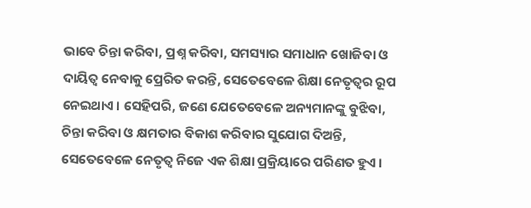ଭାବେ ଚିନ୍ତା କରିବା, ପ୍ରଶ୍ନ କରିବା, ସମସ୍ୟାର ସମାଧାନ ଖୋଜିବା ଓ ଦାୟିତ୍ୱ ନେବାକୁ ପ୍ରେରିତ କରନ୍ତି, ସେତେବେଳେ ଶିକ୍ଷା ନେତୃତ୍ୱର ରୂପ ନେଇଥାଏ। ସେହିପରି, ଜଣେ ଯେତେବେଳେ ଅନ୍ୟମାନଙ୍କୁ ବୁଝିବା, ଚିନ୍ତା କରିବା ଓ କ୍ଷମତାର ବିକାଶ କରିବାର ସୁଯୋଗ ଦିଅନ୍ତି, ସେତେବେଳେ ନେତୃତ୍ୱ ନିଜେ ଏକ ଶିକ୍ଷା ପ୍ରକ୍ରିୟାରେ ପରିଣତ ହୁଏ।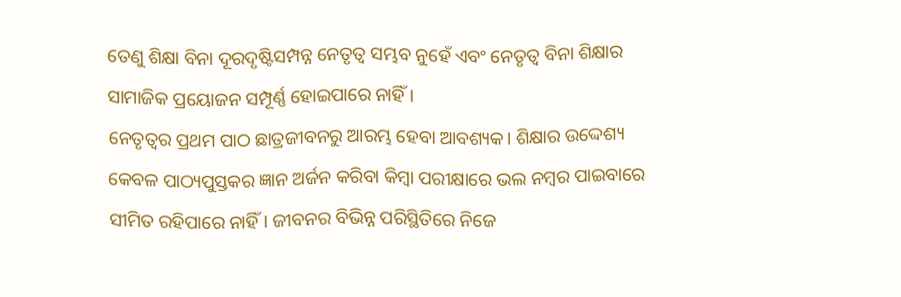ତେଣୁ ଶିକ୍ଷା ବିନା ଦୂରଦୃଷ୍ଟିସମ୍ପନ୍ନ ନେତୃତ୍ୱ ସମ୍ଭବ ନୁହେଁ ଏବଂ ନେତୃତ୍ୱ ବିନା ଶିକ୍ଷାର ସାମାଜିକ ପ୍ରୟୋଜନ ସମ୍ପୂର୍ଣ୍ଣ ହୋଇପାରେ ନାହିଁ।
ନେତୃତ୍ୱର ପ୍ରଥମ ପାଠ ଛାତ୍ରଜୀବନରୁ ଆରମ୍ଭ ହେବା ଆବଶ୍ୟକ। ଶିକ୍ଷାର ଉଦ୍ଦେଶ୍ୟ କେବଳ ପାଠ୍ୟପୁସ୍ତକର ଜ୍ଞାନ ଅର୍ଜନ କରିବା କିମ୍ବା ପରୀକ୍ଷାରେ ଭଲ ନମ୍ବର ପାଇବାରେ ସୀମିତ ରହିପାରେ ନାହିଁ। ଜୀବନର ବିଭିନ୍ନ ପରିସ୍ଥିତିରେ ନିଜେ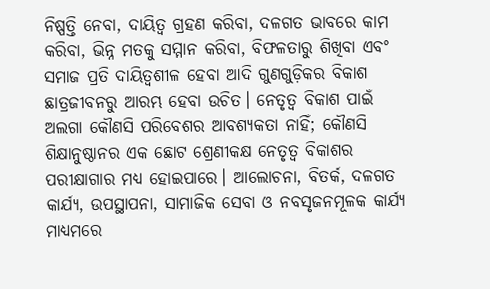ନିଷ୍ପତ୍ତି ନେବା, ଦାୟିତ୍ୱ ଗ୍ରହଣ କରିବା, ଦଳଗତ ଭାବରେ କାମ କରିବା, ଭିନ୍ନ ମତକୁ ସମ୍ମାନ କରିବା, ବିଫଳତାରୁ ଶିଖିବା ଏବଂ ସମାଜ ପ୍ରତି ଦାୟିତ୍ୱଶୀଳ ହେବା ଆଦି ଗୁଣଗୁଡ଼ିକର ବିକାଶ ଛାତ୍ରଜୀବନରୁ ଆରମ୍ଭ ହେବା ଉଚିତ। ନେତୃତ୍ୱ ବିକାଶ ପାଇଁ ଅଲଗା କୌଣସି ପରିବେଶର ଆବଶ୍ୟକତା ନାହିଁ; କୌଣସି ଶିକ୍ଷାନୁଷ୍ଠାନର ଏକ ଛୋଟ ଶ୍ରେଣୀକକ୍ଷ ନେତୃତ୍ୱ ବିକାଶର ପରୀକ୍ଷାଗାର ମଧ୍ୟ ହୋଇପାରେ। ଆଲୋଚନା, ବିତର୍କ, ଦଳଗତ କାର୍ଯ୍ୟ, ଉପସ୍ଥାପନା, ସାମାଜିକ ସେବା ଓ ନବସୃଜନମୂଳକ କାର୍ଯ୍ୟ ମାଧ୍ୟମରେ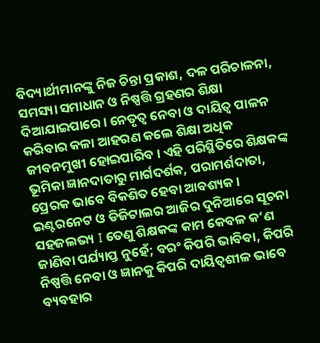ବିଦ୍ୟାର୍ଥୀମାନଙ୍କୁ ନିଜ ଚିନ୍ତା ପ୍ରକାଶ, ଦଳ ପରିଚାଳନା, ସମସ୍ୟା ସମାଧାନ ଓ ନିଷ୍ପତ୍ତି ଗ୍ରହଣର ଶିକ୍ଷା ଦିଆଯାଇପାରେ। ନେତୃତ୍ୱ ନେବା ଓ ଦାୟିତ୍ୱ ପାଳନ କରିବାର କଳା ଆହରଣ କଲେ ଶିକ୍ଷା ଅଧିକ ଜୀବନମୁଖୀ ହୋଇପାରିବ। ଏହି ପରିସ୍ଥିତିରେ ଶିକ୍ଷକଙ୍କ ଭୂମିକା ଜ୍ଞାନଦାତାରୁ ମାର୍ଗଦର୍ଶକ, ପରାମର୍ଶଦାତା, ପ୍ରେରକ ଭାବେ ବିକଶିତ ହେବା ଆବଶ୍ୟକ। ଇଣ୍ଟରନେଟ ଓ ଡିଜିଟାଲର ଆଜିର ଦୁନିଆରେ ସୂଚନା ସହଜଲଭ୍ୟ I ତେଣୁ ଶିକ୍ଷକଙ୍କ କାମ କେବଳ କ’ଣ ଜାଣିବା ପର୍ଯ୍ୟାପ୍ତ ନୁହେଁ; ବରଂ କିପରି ଭାବିବା, କିପରି ନିଷ୍ପତ୍ତି ନେବା ଓ ଜ୍ଞାନକୁ କିପରି ଦାୟିତ୍ୱଶୀଳ ଭାବେ ବ୍ୟବହାର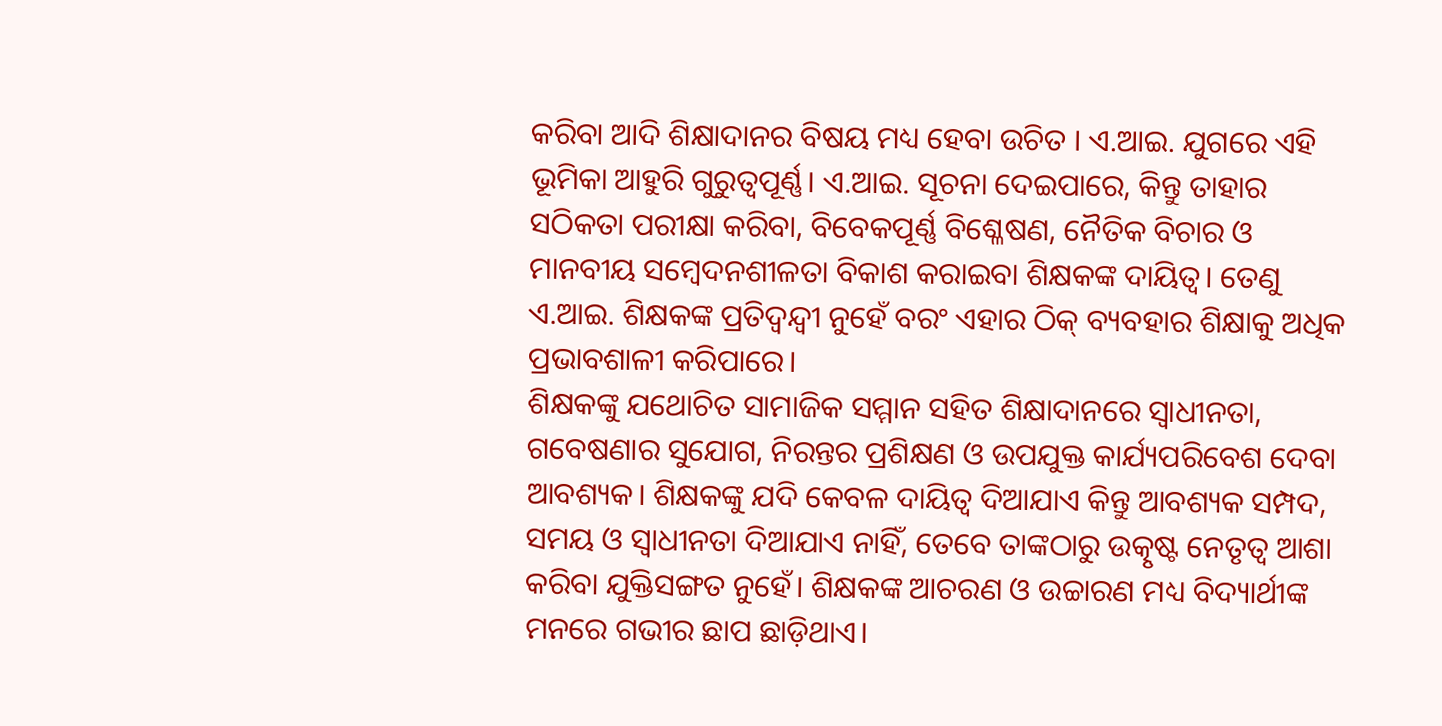କରିବା ଆଦି ଶିକ୍ଷାଦାନର ବିଷୟ ମଧ୍ୟ ହେବା ଉଚିତ । ଏ.ଆଇ. ଯୁଗରେ ଏହି ଭୂମିକା ଆହୁରି ଗୁରୁତ୍ୱପୂର୍ଣ୍ଣ। ଏ.ଆଇ. ସୂଚନା ଦେଇପାରେ, କିନ୍ତୁ ତାହାର ସଠିକତା ପରୀକ୍ଷା କରିବା, ବିବେକପୂର୍ଣ୍ଣ ବିଶ୍ଳେଷଣ, ନୈତିକ ବିଚାର ଓ ମାନବୀୟ ସମ୍ବେଦନଶୀଳତା ବିକାଶ କରାଇବା ଶିକ୍ଷକଙ୍କ ଦାୟିତ୍ୱ। ତେଣୁ ଏ.ଆଇ. ଶିକ୍ଷକଙ୍କ ପ୍ରତିଦ୍ୱନ୍ଦ୍ୱୀ ନୁହେଁ ବରଂ ଏହାର ଠିକ୍‌ ବ୍ୟବହାର ଶିକ୍ଷାକୁ ଅଧିକ ପ୍ରଭାବଶାଳୀ କରିପାରେ।
ଶିକ୍ଷକଙ୍କୁ ଯଥୋଚିତ ସାମାଜିକ ସମ୍ମାନ ସହିତ ଶିକ୍ଷାଦାନରେ ସ୍ବାଧୀନତା, ଗବେଷଣାର ସୁଯୋଗ, ନିରନ୍ତର ପ୍ରଶିକ୍ଷଣ ଓ ଉପଯୁକ୍ତ କାର୍ଯ୍ୟପରିବେଶ ଦେବା ଆବଶ୍ୟକ। ଶିକ୍ଷକଙ୍କୁ ଯଦି କେବଳ ଦାୟିତ୍ୱ ଦିଆଯାଏ କିନ୍ତୁ ଆବଶ୍ୟକ ସମ୍ପଦ, ସମୟ ଓ ସ୍ବାଧୀନତା ଦିଆଯାଏ ନାହିଁ, ତେବେ ତାଙ୍କଠାରୁ ଉତ୍କୃଷ୍ଟ ନେତୃତ୍ୱ ଆଶା କରିବା ଯୁକ୍ତିସଙ୍ଗତ ନୁହେଁ। ଶିକ୍ଷକଙ୍କ ଆଚରଣ ଓ ଉଚ୍ଚାରଣ ମଧ୍ୟ ବିଦ୍ୟାର୍ଥୀଙ୍କ ମନରେ ଗଭୀର ଛାପ ଛାଡ଼ିଥାଏ।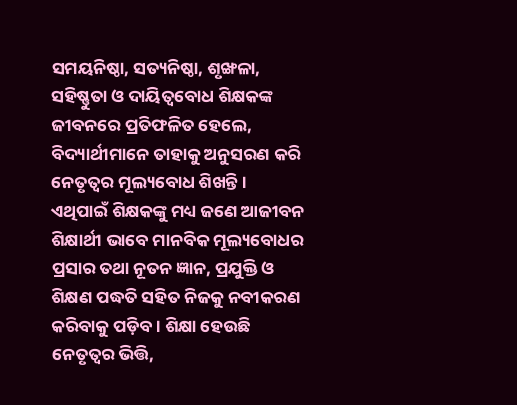ସମୟନିଷ୍ଠା, ସତ୍ୟନିଷ୍ଠା, ଶୃଙ୍ଖଳା, ସହିଷ୍ଣୁତା ଓ ଦାୟିତ୍ୱବୋଧ ଶିକ୍ଷକଙ୍କ ଜୀବନରେ ପ୍ରତିଫଳିତ ହେଲେ, ବିଦ୍ୟାର୍ଥୀମାନେ ତାହାକୁ ଅନୁସରଣ କରି ନେତୃତ୍ୱର ମୂଲ୍ୟବୋଧ ଶିଖନ୍ତି। ଏଥିପାଇଁ ଶିକ୍ଷକଙ୍କୁ ମଧ୍ୟ ଜଣେ ଆଜୀବନ ଶିକ୍ଷାର୍ଥୀ ଭାବେ ମାନବିକ ମୂଲ୍ୟବୋଧର ପ୍ରସାର ତଥା ନୂତନ ଜ୍ଞାନ, ପ୍ରଯୁକ୍ତି ଓ ଶିକ୍ଷଣ ପଦ୍ଧତି ସହିତ ନିଜକୁ ନବୀକରଣ କରିବାକୁ ପଡ଼ିବ । ଶିକ୍ଷା ହେଉଛି ନେତୃତ୍ୱର ଭିତ୍ତି,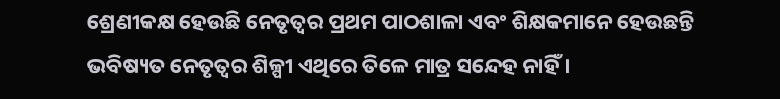ଶ୍ରେଣୀକକ୍ଷ ହେଉଛି ନେତୃତ୍ୱର ପ୍ରଥମ ପାଠଶାଳା ଏବଂ ଶିକ୍ଷକମାନେ ହେଉଛନ୍ତି ଭବିଷ୍ୟତ ନେତୃତ୍ୱର ଶିଳ୍ପୀ ଏଥିରେ ତିଳେ ମାତ୍ର ସନ୍ଦେହ ନାହିଁ ।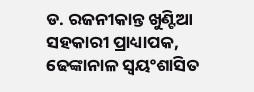ଡ. ରଜନୀକାନ୍ତ ଖୁଣ୍ଟିଆ
ସହକାରୀ ପ୍ରାଧ୍ୟାପକ,
ଢେଙ୍କାନାଳ ସ୍ବୟଂଶାସିତ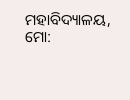ମହାବିଦ୍ୟାଳୟ,
ମୋ: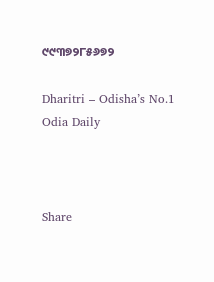୯୯୩୭୨୮୫୬୭୨

Dharitri – Odisha’s No.1 Odia Daily



Share